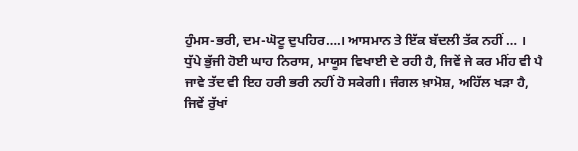ਹੁੰਮਸ-ਭਰੀ, ਦਮ-ਘੋਟੂ ਦੁਪਹਿਰ….। ਆਸਮਾਨ ਤੇ ਇੱਕ ਬੱਦਲੀ ਤੱਕ ਨਹੀਂ … । ਧੁੱਪੇ ਭੁੱਜੀ ਹੋਈ ਘਾਹ ਨਿਰਾਸ, ਮਾਯੂਸ ਵਿਖਾਈ ਦੇ ਰਹੀ ਹੈ, ਜਿਵੇਂ ਜੇ ਕਰ ਮੀਂਹ ਵੀ ਪੈ ਜਾਵੇ ਤੱਦ ਵੀ ਇਹ ਹਰੀ ਭਰੀ ਨਹੀਂ ਹੋ ਸਕੇਗੀ। ਜੰਗਲ ਖ਼ਾਮੋਸ਼, ਅਹਿੱਲ ਖੜਾ ਹੈ, ਜਿਵੇਂ ਰੁੱਖਾਂ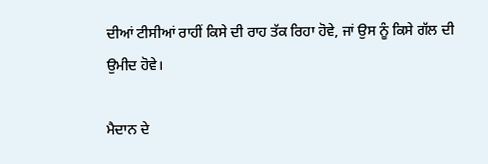ਦੀਆਂ ਟੀਸੀਆਂ ਰਾਹੀਂ ਕਿਸੇ ਦੀ ਰਾਹ ਤੱਕ ਰਿਹਾ ਹੋਵੇ, ਜਾਂ ਉਸ ਨੂੰ ਕਿਸੇ ਗੱਲ ਦੀ ਉਮੀਦ ਹੋਵੇ।

ਮੈਦਾਨ ਦੇ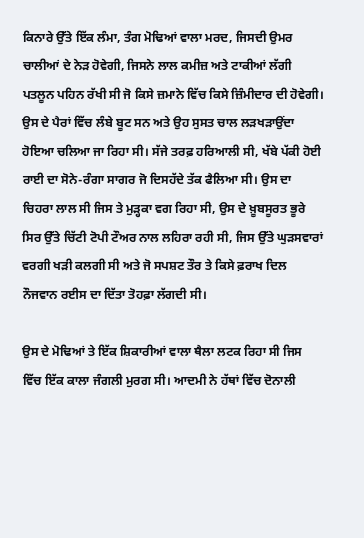ਕਿਨਾਰੇ ਉੱਤੇ ਇੱਕ ਲੰਮਾ, ਤੰਗ ਮੋਢਿਆਂ ਵਾਲਾ ਮਰਦ, ਜਿਸਦੀ ਉਮਰ ਚਾਲੀਆਂ ਦੇ ਨੇੜ ਹੋਵੇਗੀ, ਜਿਸਨੇ ਲਾਲ ਕਮੀਜ਼ ਅਤੇ ਟਾਕੀਆਂ ਲੱਗੀ ਪਤਲੂਨ ਪਹਿਨ ਰੱਖੀ ਸੀ ਜੋ ਕਿਸੇ ਜ਼ਮਾਨੇ ਵਿੱਚ ਕਿਸੇ ਜ਼ਿੰਮੀਦਾਰ ਦੀ ਹੋਵੇਗੀ। ਉਸ ਦੇ ਪੈਰਾਂ ਵਿੱਚ ਲੰਬੇ ਬੂਟ ਸਨ ਅਤੇ ਉਹ ਸੁਸਤ ਚਾਲ ਲੜਖੜਾਉਂਦਾ ਹੋਇਆ ਚਲਿਆ ਜਾ ਰਿਹਾ ਸੀ। ਸੱਜੇ ਤਰਫ਼ ਹਰਿਆਲੀ ਸੀ, ਖੱਬੇ ਪੱਕੀ ਹੋਈ ਰਾਈ ਦਾ ਸੋਨੇ-ਰੰਗਾ ਸਾਗਰ ਜੋ ਦਿਸਹੱਦੇ ਤੱਕ ਫੈਲਿਆ ਸੀ। ਉਸ ਦਾ ਚਿਹਰਾ ਲਾਲ ਸੀ ਜਿਸ ਤੇ ਮੁੜ੍ਹਕਾ ਵਗ ਰਿਹਾ ਸੀ, ਉਸ ਦੇ ਖ਼ੂਬਸੂਰਤ ਭੂਰੇ ਸਿਰ ਉੱਤੇ ਚਿੱਟੀ ਟੋਪੀ ਟੌਅਰ ਨਾਲ ਲਹਿਰਾ ਰਹੀ ਸੀ, ਜਿਸ ਉੱਤੇ ਘੁੜਸਵਾਰਾਂ ਵਰਗੀ ਖੜੀ ਕਲਗੀ ਸੀ ਅਤੇ ਜੋ ਸਪਸ਼ਟ ਤੌਰ ਤੇ ਕਿਸੇ ਫ਼ਰਾਖ ਦਿਲ ਨੌਜਵਾਨ ਰਈਸ ਦਾ ਦਿੱਤਾ ਤੋਹਫ਼ਾ ਲੱਗਦੀ ਸੀ।

ਉਸ ਦੇ ਮੋਢਿਆਂ ਤੇ ਇੱਕ ਸ਼ਿਕਾਰੀਆਂ ਵਾਲਾ ਥੈਲਾ ਲਟਕ ਰਿਹਾ ਸੀ ਜਿਸ ਵਿੱਚ ਇੱਕ ਕਾਲਾ ਜੰਗਲੀ ਮੁਰਗ ਸੀ। ਆਦਮੀ ਨੇ ਹੱਥਾਂ ਵਿੱਚ ਦੋਨਾਲੀ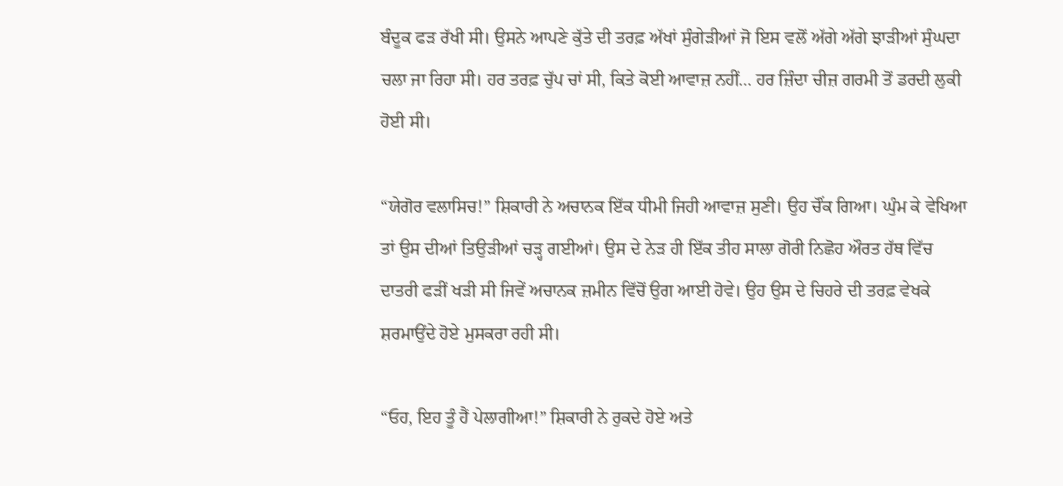ਬੰਦੂਕ ਫੜ ਰੱਖੀ ਸੀ। ਉਸਨੇ ਆਪਣੇ ਕੁੱਤੇ ਦੀ ਤਰਫ਼ ਅੱਖਾਂ ਸੁੰਗੇੜੀਆਂ ਜੋ ਇਸ ਵਲੋਂ ਅੱਗੇ ਅੱਗੇ ਝਾੜੀਆਂ ਸੁੰਘਦਾ ਚਲਾ ਜਾ ਰਿਹਾ ਸੀ। ਹਰ ਤਰਫ਼ ਚੁੱਪ ਚਾਂ ਸੀ, ਕਿਤੇ ਕੋਈ ਆਵਾਜ਼ ਨਹੀਂ… ਹਰ ਜ਼ਿੰਦਾ ਚੀਜ਼ ਗਰਮੀ ਤੋਂ ਡਰਦੀ ਲੁਕੀ ਹੋਈ ਸੀ।

“ਯੇਗੋਰ ਵਲਾਸਿਚ!” ਸ਼ਿਕਾਰੀ ਨੇ ਅਚਾਨਕ ਇੱਕ ਧੀਮੀ ਜਿਹੀ ਆਵਾਜ਼ ਸੁਣੀ। ਉਹ ਚੌਂਕ ਗਿਆ। ਘੁੰਮ ਕੇ ਵੇਖਿਆ ਤਾਂ ਉਸ ਦੀਆਂ ਤਿਉੜੀਆਂ ਚੜ੍ਹ ਗਈਆਂ। ਉਸ ਦੇ ਨੇੜ ਹੀ ਇੱਕ ਤੀਹ ਸਾਲਾ ਗੋਰੀ ਨਿਛੋਹ ਔਰਤ ਹੱਥ ਵਿੱਚ ਦਾਤਰੀ ਫੜੀਂ ਖੜੀ ਸੀ ਜਿਵੇਂ ਅਚਾਨਕ ਜ਼ਮੀਨ ਵਿੱਚੋਂ ਉਗ ਆਈ ਹੋਵੇ। ਉਹ ਉਸ ਦੇ ਚਿਹਰੇ ਦੀ ਤਰਫ਼ ਵੇਖਕੇ ਸ਼ਰਮਾਉਂਦੇ ਹੋਏ ਮੁਸਕਰਾ ਰਹੀ ਸੀ।

“ਓਹ, ਇਹ ਤੂੰ ਹੈਂ ਪੇਲਾਗੀਆ!” ਸ਼ਿਕਾਰੀ ਨੇ ਰੁਕਦੇ ਹੋਏ ਅਤੇ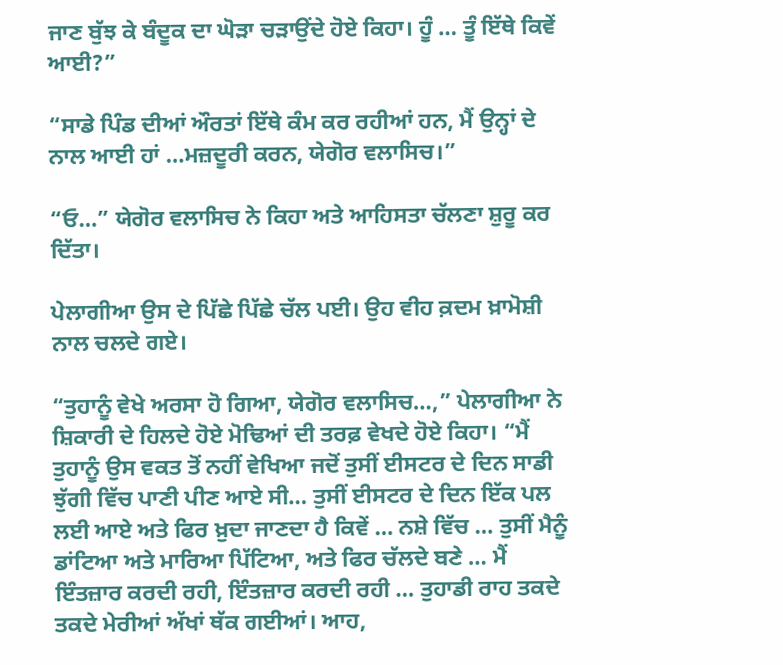ਜਾਣ ਬੁੱਝ ਕੇ ਬੰਦੂਕ ਦਾ ਘੋੜਾ ਚੜਾਉਂਦੇ ਹੋਏ ਕਿਹਾ। ਹੂੰ … ਤੂੰ ਇੱਥੇ ਕਿਵੇਂ ਆਈ?”

“ਸਾਡੇ ਪਿੰਡ ਦੀਆਂ ਔਰਤਾਂ ਇੱਥੇ ਕੰਮ ਕਰ ਰਹੀਆਂ ਹਨ, ਮੈਂ ਉਨ੍ਹਾਂ ਦੇ ਨਾਲ ਆਈ ਹਾਂ …ਮਜ਼ਦੂਰੀ ਕਰਨ, ਯੇਗੋਰ ਵਲਾਸਿਚ।”

“ਓ…” ਯੇਗੋਰ ਵਲਾਸਿਚ ਨੇ ਕਿਹਾ ਅਤੇ ਆਹਿਸਤਾ ਚੱਲਣਾ ਸ਼ੁਰੂ ਕਰ ਦਿੱਤਾ।

ਪੇਲਾਗੀਆ ਉਸ ਦੇ ਪਿੱਛੇ ਪਿੱਛੇ ਚੱਲ ਪਈ। ਉਹ ਵੀਹ ਕ਼ਦਮ ਖ਼ਾਮੋਸ਼ੀ ਨਾਲ ਚਲਦੇ ਗਏ।

“ਤੁਹਾਨੂੰ ਵੇਖੇ ਅਰਸਾ ਹੋ ਗਿਆ, ਯੇਗੋਰ ਵਲਾਸਿਚ…,” ਪੇਲਾਗੀਆ ਨੇ ਸ਼ਿਕਾਰੀ ਦੇ ਹਿਲਦੇ ਹੋਏ ਮੋਢਿਆਂ ਦੀ ਤਰਫ਼ ਵੇਖਦੇ ਹੋਏ ਕਿਹਾ। “ਮੈਂ ਤੁਹਾਨੂੰ ਉਸ ਵਕਤ ਤੋਂ ਨਹੀਂ ਵੇਖਿਆ ਜਦੋਂ ਤੁਸੀਂ ਈਸਟਰ ਦੇ ਦਿਨ ਸਾਡੀ ਝੁੱਗੀ ਵਿੱਚ ਪਾਣੀ ਪੀਣ ਆਏ ਸੀ… ਤੁਸੀਂ ਈਸਟਰ ਦੇ ਦਿਨ ਇੱਕ ਪਲ ਲਈ ਆਏ ਅਤੇ ਫਿਰ ਖ਼ੁਦਾ ਜਾਣਦਾ ਹੈ ਕਿਵੇਂ … ਨਸ਼ੇ ਵਿੱਚ … ਤੁਸੀਂ ਮੈਨੂੰ ਡਾਂਟਿਆ ਅਤੇ ਮਾਰਿਆ ਪਿੱਟਿਆ, ਅਤੇ ਫਿਰ ਚੱਲਦੇ ਬਣੇ … ਮੈਂ ਇੰਤਜ਼ਾਰ ਕਰਦੀ ਰਹੀ, ਇੰਤਜ਼ਾਰ ਕਰਦੀ ਰਹੀ … ਤੁਹਾਡੀ ਰਾਹ ਤਕਦੇ ਤਕਦੇ ਮੇਰੀਆਂ ਅੱਖਾਂ ਥੱਕ ਗਈਆਂ। ਆਹ,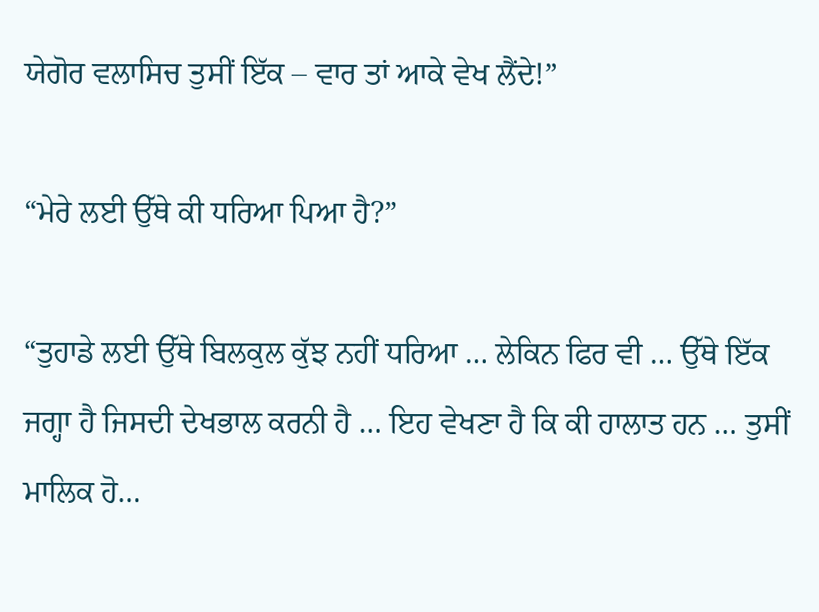ਯੇਗੋਰ ਵਲਾਸਿਚ ਤੁਸੀਂ ਇੱਕ – ਵਾਰ ਤਾਂ ਆਕੇ ਵੇਖ ਲੈਂਦੇ!”

“ਮੇਰੇ ਲਈ ਉੱਥੇ ਕੀ ਧਰਿਆ ਪਿਆ ਹੈ?”

“ਤੁਹਾਡੇ ਲਈ ਉੱਥੇ ਬਿਲਕੁਲ ਕੁੱਝ ਨਹੀਂ ਧਰਿਆ … ਲੇਕਿਨ ਫਿਰ ਵੀ … ਉੱਥੇ ਇੱਕ ਜਗ੍ਹਾ ਹੈ ਜਿਸਦੀ ਦੇਖਭਾਲ ਕਰਨੀ ਹੈ … ਇਹ ਵੇਖਣਾ ਹੈ ਕਿ ਕੀ ਹਾਲਾਤ ਹਨ … ਤੁਸੀਂ ਮਾਲਿਕ ਹੋ…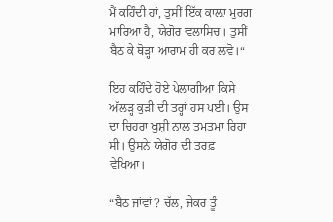ਮੈਂ ਕਹਿੰਦੀ ਹਾਂ, ਤੁਸੀਂ ਇੱਕ ਕਾਲ਼ਾ ਮੁਰਗ ਮਾਰਿਆ ਹੈ, ਯੇਗੋਰ ਵਲਾਸਿਚ। ਤੁਸੀਂ ਬੈਠ ਕੇ ਥੋੜ੍ਹਾ ਆਰਾਮ ਹੀ ਕਰ ਲਵੋ।“

ਇਹ ਕਹਿੰਦੇ ਹੋਏ ਪੇਲਾਗੀਆ ਕਿਸੇ ਅੱਲੜ੍ਹ ਕੁੜੀ ਦੀ ਤਰ੍ਹਾਂ ਹਸ ਪਈ। ਉਸ ਦਾ ਚਿਹਰਾ ਖੁਸ਼ੀ ਨਾਲ ਤਮਤਮਾ ਰਿਹਾ ਸੀ। ਉਸਨੇ ਯੇਗੋਰ ਦੀ ਤਰਫ਼ ਵੇਖਿਆ।

“ਬੈਠ ਜਾਂਵਾਂ? ਚੱਲ, ਜੇਕਰ ਤੂੰ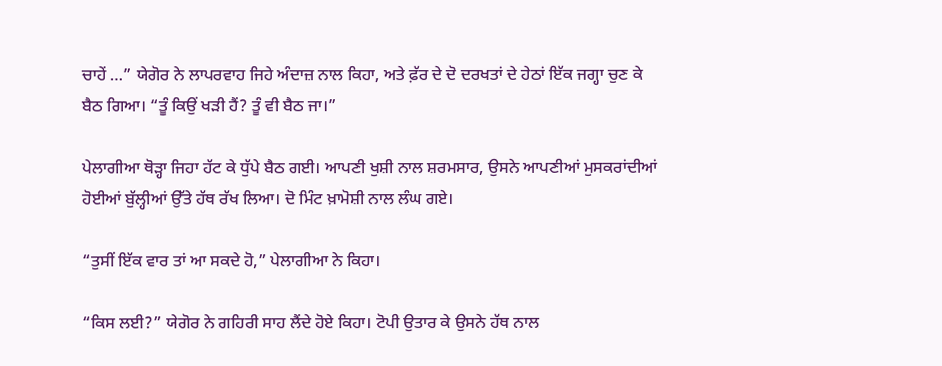ਚਾਹੇਂ …” ਯੇਗੋਰ ਨੇ ਲਾਪਰਵਾਹ ਜਿਹੇ ਅੰਦਾਜ਼ ਨਾਲ ਕਿਹਾ, ਅਤੇ ਫ਼ੱਰ ਦੇ ਦੋ ਦਰਖਤਾਂ ਦੇ ਹੇਠਾਂ ਇੱਕ ਜਗ੍ਹਾ ਚੁਣ ਕੇ ਬੈਠ ਗਿਆ। “ਤੂੰ ਕਿਉਂ ਖੜੀ ਹੈਂ? ਤੂੰ ਵੀ ਬੈਠ ਜਾ।”

ਪੇਲਾਗੀਆ ਥੋੜ੍ਹਾ ਜਿਹਾ ਹੱਟ ਕੇ ਧੁੱਪੇ ਬੈਠ ਗਈ। ਆਪਣੀ ਖੁਸ਼ੀ ਨਾਲ ਸ਼ਰਮਸਾਰ, ਉਸਨੇ ਆਪਣੀਆਂ ਮੁਸਕਰਾਂਦੀਆਂ ਹੋਈਆਂ ਬੁੱਲ੍ਹੀਆਂ ਉੱਤੇ ਹੱਥ ਰੱਖ ਲਿਆ। ਦੋ ਮਿੰਟ ਖ਼ਾਮੋਸ਼ੀ ਨਾਲ ਲੰਘ ਗਏ।

“ਤੁਸੀਂ ਇੱਕ ਵਾਰ ਤਾਂ ਆ ਸਕਦੇ ਹੋ,” ਪੇਲਾਗੀਆ ਨੇ ਕਿਹਾ।

“ਕਿਸ ਲਈ?” ਯੇਗੋਰ ਨੇ ਗਹਿਰੀ ਸਾਹ ਲੈਂਦੇ ਹੋਏ ਕਿਹਾ। ਟੋਪੀ ਉਤਾਰ ਕੇ ਉਸਨੇ ਹੱਥ ਨਾਲ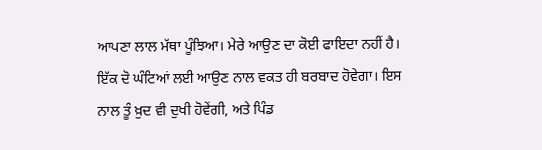ਆਪਣਾ ਲਾਲ ਮੱਥਾ ਪੂੰਝਿਆ। ਮੇਰੇ ਆਉਣ ਦਾ ਕੋਈ ਫਾਇਦਾ ਨਹੀਂ ਹੈ। ਇੱਕ ਦੋ ਘੰਟਿਆਂ ਲਈ ਆਉਣ ਨਾਲ ਵਕਤ ਹੀ ਬਰਬਾਦ ਹੋਵੇਗਾ। ਇਸ ਨਾਲ ਤੂੰ ਖ਼ੁਦ ਵੀ ਦੁਖੀ ਹੋਵੇਂਗੀ, ਅਤੇ ਪਿੰਡ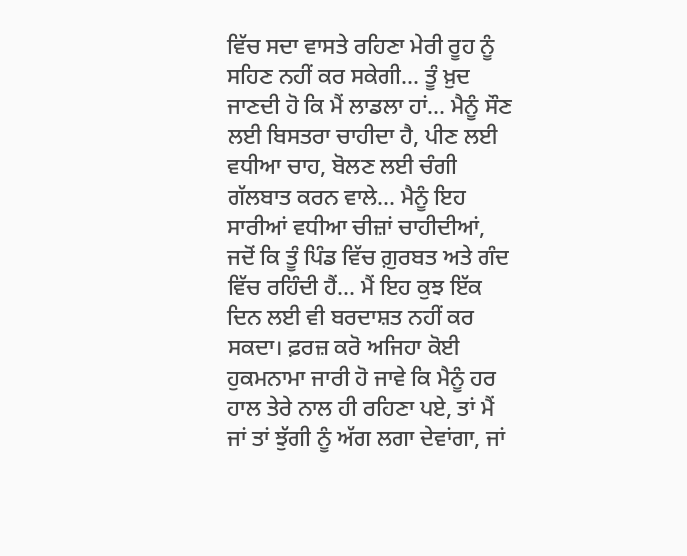ਵਿੱਚ ਸਦਾ ਵਾਸਤੇ ਰਹਿਣਾ ਮੇਰੀ ਰੂਹ ਨੂੰ ਸਹਿਣ ਨਹੀਂ ਕਰ ਸਕੇਗੀ… ਤੂੰ ਖ਼ੁਦ ਜਾਣਦੀ ਹੋ ਕਿ ਮੈਂ ਲਾਡਲਾ ਹਾਂ… ਮੈਨੂੰ ਸੌਣ ਲਈ ਬਿਸਤਰਾ ਚਾਹੀਦਾ ਹੈ, ਪੀਣ ਲਈ ਵਧੀਆ ਚਾਹ, ਬੋਲਣ ਲਈ ਚੰਗੀ ਗੱਲਬਾਤ ਕਰਨ ਵਾਲੇ… ਮੈਨੂੰ ਇਹ ਸਾਰੀਆਂ ਵਧੀਆ ਚੀਜ਼ਾਂ ਚਾਹੀਦੀਆਂ, ਜਦੋਂ ਕਿ ਤੂੰ ਪਿੰਡ ਵਿੱਚ ਗ਼ੁਰਬਤ ਅਤੇ ਗੰਦ ਵਿੱਚ ਰਹਿੰਦੀ ਹੈਂ… ਮੈਂ ਇਹ ਕੁਝ ਇੱਕ ਦਿਨ ਲਈ ਵੀ ਬਰਦਾਸ਼ਤ ਨਹੀਂ ਕਰ ਸਕਦਾ। ਫ਼ਰਜ਼ ਕਰੋ ਅਜਿਹਾ ਕੋਈ ਹੁਕਮਨਾਮਾ ਜਾਰੀ ਹੋ ਜਾਵੇ ਕਿ ਮੈਨੂੰ ਹਰ ਹਾਲ ਤੇਰੇ ਨਾਲ ਹੀ ਰਹਿਣਾ ਪਏ, ਤਾਂ ਮੈਂ ਜਾਂ ਤਾਂ ਝੁੱਗੀ ਨੂੰ ਅੱਗ ਲਗਾ ਦੇਵਾਂਗਾ, ਜਾਂ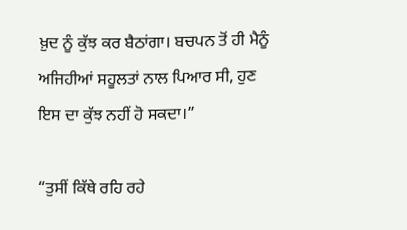ਖ਼ੁਦ ਨੂੰ ਕੁੱਝ ਕਰ ਬੈਠਾਂਗਾ। ਬਚਪਨ ਤੋਂ ਹੀ ਮੈਨੂੰ ਅਜਿਹੀਆਂ ਸਹੂਲਤਾਂ ਨਾਲ ਪਿਆਰ ਸੀ, ਹੁਣ ਇਸ ਦਾ ਕੁੱਝ ਨਹੀਂ ਹੋ ਸਕਦਾ।”

“ਤੁਸੀਂ ਕਿੱਥੇ ਰਹਿ ਰਹੇ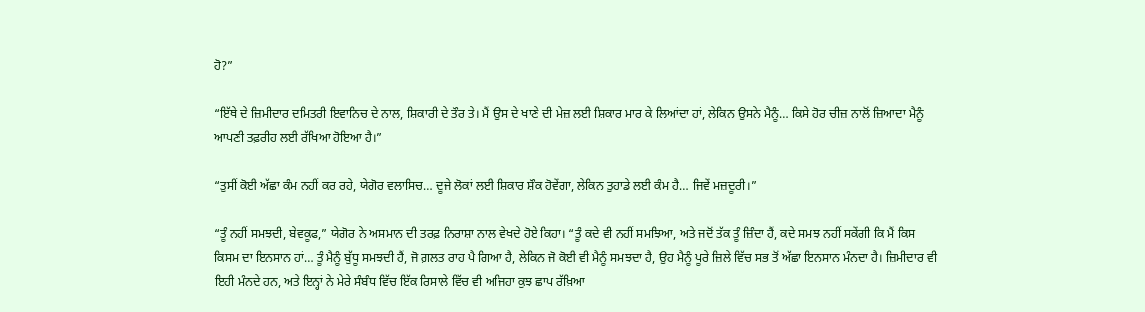ਹੋ?”

“ਇੱਥੇ ਦੇ ਜ਼ਿਮੀਦਾਰ ਦਮਿਤਰੀ ਇਵਾਨਿਚ ਦੇ ਨਾਲ, ਸ਼ਿਕਾਰੀ ਦੇ ਤੌਰ ਤੇ। ਮੈਂ ਉਸ ਦੇ ਖਾਣੇ ਦੀ ਮੇਜ਼ ਲਈ ਸ਼ਿਕਾਰ ਮਾਰ ਕੇ ਲਿਆਂਦਾ ਹਾਂ, ਲੇਕਿਨ ਉਸਨੇ ਮੈਨੂੰ… ਕਿਸੇ ਹੋਰ ਚੀਜ਼ ਨਾਲੋਂ ਜ਼ਿਆਦਾ ਮੈਨੂੰ ਆਪਣੀ ਤਫ਼ਰੀਹ ਲਈ ਰੱਖਿਆ ਹੋਇਆ ਹੈ।”

“ਤੁਸੀਂ ਕੋਈ ਅੱਛਾ ਕੰਮ ਨਹੀਂ ਕਰ ਰਹੇ, ਯੇਗੋਰ ਵਲਾਸਿਚ… ਦੂਜੇ ਲੋਕਾਂ ਲਈ ਸ਼ਿਕਾਰ ਸ਼ੌਕ ਹੋਵੇਂਗਾ, ਲੇਕਿਨ ਤੁਹਾਡੇ ਲਈ ਕੰਮ ਹੈ… ਜਿਵੇਂ ਮਜ਼ਦੂਰੀ।”

“ਤੂੰ ਨਹੀਂ ਸਮਝਦੀ, ਬੇਵਕੂਫ,” ਯੇਗੋਰ ਨੇ ਅਸਮਾਨ ਦੀ ਤਰਫ਼ ਨਿਰਾਸ਼ਾ ਨਾਲ ਵੇਖਦੇ ਹੋਏ ਕਿਹਾ। “ਤੂੰ ਕਦੇ ਵੀ ਨਹੀਂ ਸਮਝਿਆ, ਅਤੇ ਜਦੋਂ ਤੱਕ ਤੂੰ ਜ਼ਿੰਦਾ ਹੈਂ, ਕਦੇ ਸਮਝ ਨਹੀਂ ਸਕੇਂਗੀ ਕਿ ਮੈਂ ਕਿਸ ਕਿਸਮ ਦਾ ਇਨਸਾਨ ਹਾਂ… ਤੂੰ ਮੈਨੂੰ ਬੁੱਧੂ ਸਮਝਦੀ ਹੈਂ, ਜੋ ਗ਼ਲਤ ਰਾਹ ਪੈ ਗਿਆ ਹੈ, ਲੇਕਿਨ ਜੋ ਕੋਈ ਵੀ ਮੈਨੂੰ ਸਮਝਦਾ ਹੈ, ਉਹ ਮੈਨੂੰ ਪੂਰੇ ਜ਼ਿਲੇ ਵਿੱਚ ਸਭ ਤੋਂ ਅੱਛਾ ਇਨਸਾਨ ਮੰਨਦਾ ਹੈ। ਜ਼ਿਮੀਦਾਰ ਵੀ ਇਹੀ ਮੰਨਦੇ ਹਨ, ਅਤੇ ਇਨ੍ਹਾਂ ਨੇ ਮੇਰੇ ਸੰਬੰਧ ਵਿੱਚ ਇੱਕ ਰਿਸਾਲੇ ਵਿੱਚ ਵੀ ਅਜਿਹਾ ਕੁਝ ਛਾਪ ਰੱਖ਼ਿਆ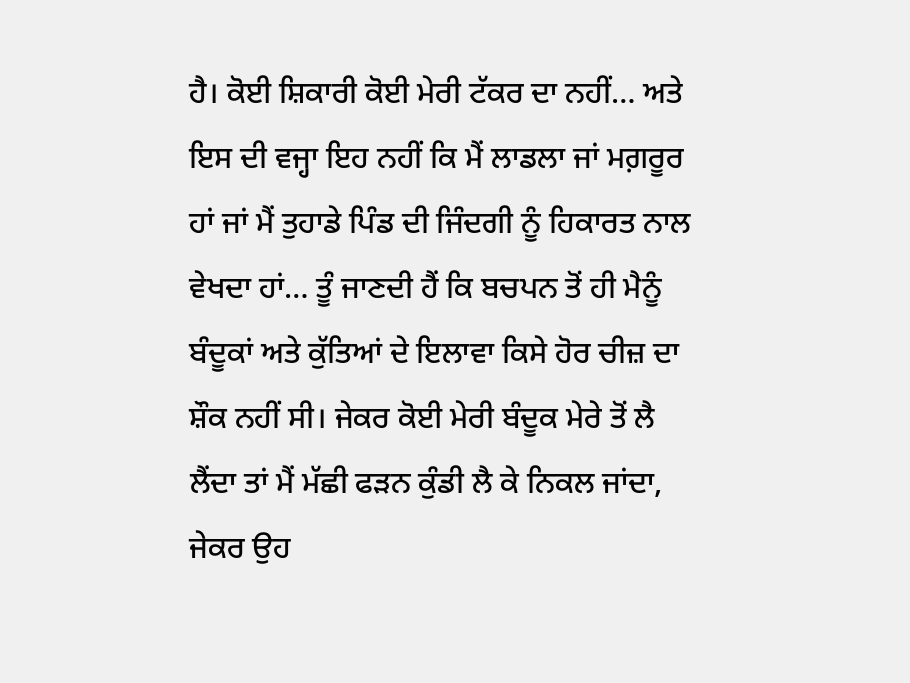ਹੈ। ਕੋਈ ਸ਼ਿਕਾਰੀ ਕੋਈ ਮੇਰੀ ਟੱਕਰ ਦਾ ਨਹੀਂ… ਅਤੇ ਇਸ ਦੀ ਵਜ੍ਹਾ ਇਹ ਨਹੀਂ ਕਿ ਮੈਂ ਲਾਡਲਾ ਜਾਂ ਮਗ਼ਰੂਰ ਹਾਂ ਜਾਂ ਮੈਂ ਤੁਹਾਡੇ ਪਿੰਡ ਦੀ ਜਿੰਦਗੀ ਨੂੰ ਹਿਕਾਰਤ ਨਾਲ ਵੇਖਦਾ ਹਾਂ… ਤੂੰ ਜਾਣਦੀ ਹੈਂ ਕਿ ਬਚਪਨ ਤੋਂ ਹੀ ਮੈਨੂੰ ਬੰਦੂਕਾਂ ਅਤੇ ਕੁੱਤਿਆਂ ਦੇ ਇਲਾਵਾ ਕਿਸੇ ਹੋਰ ਚੀਜ਼ ਦਾ ਸ਼ੌਕ ਨਹੀਂ ਸੀ। ਜੇਕਰ ਕੋਈ ਮੇਰੀ ਬੰਦੂਕ ਮੇਰੇ ਤੋਂ ਲੈ ਲੈਂਦਾ ਤਾਂ ਮੈਂ ਮੱਛੀ ਫੜਨ ਕੁੰਡੀ ਲੈ ਕੇ ਨਿਕਲ ਜਾਂਦਾ, ਜੇਕਰ ਉਹ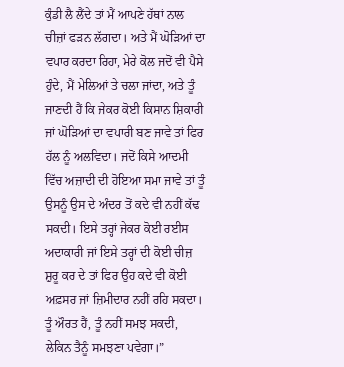ਕੁੰਡੀ ਲੈ ਲੈਂਦੇ ਤਾਂ ਮੈਂ ਆਪਣੇ ਹੱਥਾਂ ਨਾਲ ਚੀਜ਼ਾਂ ਫੜਨ ਲੱਗਦਾ। ਅਤੇ ਮੈਂ ਘੋੜਿਆਂ ਦਾ ਵਪਾਰ ਕਰਦਾ ਰਿਹਾ, ਮੇਰੇ ਕੋਲ ਜਦੋਂ ਵੀ ਪੈਸੇ ਹੁੰਦੇ, ਮੈਂ ਮੇਲਿਆਂ ਤੇ ਚਲਾ ਜਾਂਦਾ, ਅਤੇ ਤੂੰ ਜਾਣਦੀ ਹੈਂ ਕਿ ਜੇਕਰ ਕੋਈ ਕਿਸਾਨ ਸ਼ਿਕਾਰੀ ਜਾਂ ਘੋੜਿਆਂ ਦਾ ਵਪਾਰੀ ਬਣ ਜਾਵੇ ਤਾਂ ਫਿਰ ਹੱਲ ਨੂੰ ਅਲਵਿਦਾ। ਜਦੋਂ ਕਿਸੇ ਆਦਮੀ ਵਿੱਚ ਅਜ਼ਾਦੀ ਦੀ ਹੋਇਆ ਸਮਾ ਜਾਵੇ ਤਾਂ ਤੂੰ ਉਸਨੂੰ ਉਸ ਦੇ ਅੰਦਰ ਤੋਂ ਕਦੇ ਵੀ ਨਹੀਂ ਕੱਢ ਸਕਦੀ। ਇਸੇ ਤਰ੍ਹਾਂ ਜੇਕਰ ਕੋਈ ਰਈਸ ਅਦਾਕਾਰੀ ਜਾਂ ਇਸੇ ਤਰ੍ਹਾਂ ਦੀ ਕੋਈ ਚੀਜ਼ ਸ਼ੁਰੂ ਕਰ ਦੇ ਤਾਂ ਫਿਰ ਉਹ ਕਦੇ ਵੀ ਕੋਈ ਅਫ਼ਸਰ ਜਾਂ ਜ਼ਿਮੀਦਾਰ ਨਹੀਂ ਰਹਿ ਸਕਦਾ। ਤੂੰ ਔਰਤ ਹੈਂ, ਤੂੰ ਨਹੀਂ ਸਮਝ ਸਕਦੀ, ਲੇਕਿਨ ਤੈਨੂੰ ਸਮਝਣਾ ਪਵੇਗਾ।”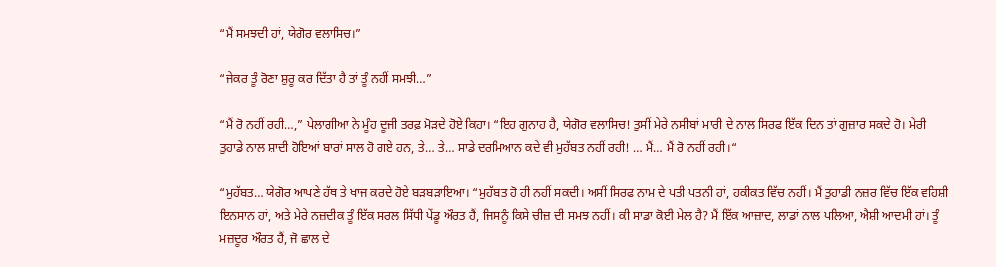“ਮੈਂ ਸਮਝਦੀ ਹਾਂ, ਯੇਗੋਰ ਵਲਾਸਿਚ।”

“ਜੇਕਰ ਤੂੰ ਰੋਣਾ ਸ਼ੁਰੂ ਕਰ ਦਿੱਤਾ ਹੈ ਤਾਂ ਤੂੰ ਨਹੀਂ ਸਮਝੀ…”

“ਮੈਂ ਰੋ ਨਹੀਂ ਰਹੀ…,” ਪੇਲਾਗੀਆ ਨੇ ਮੂੰਹ ਦੂਜੀ ਤਰਫ਼ ਮੋੜਦੇ ਹੋਏ ਕਿਹਾ। “ਇਹ ਗੁਨਾਹ ਹੈ, ਯੇਗੋਰ ਵਲਾਸਿਚ! ਤੁਸੀਂ ਮੇਰੇ ਨਸੀਬਾਂ ਮਾਰੀ ਦੇ ਨਾਲ ਸਿਰਫ ਇੱਕ ਦਿਨ ਤਾਂ ਗੁਜ਼ਾਰ ਸਕਦੇ ਹੋ। ਮੇਰੀ ਤੁਹਾਡੇ ਨਾਲ ਸ਼ਾਦੀ ਹੋਇਆਂ ਬਾਰਾਂ ਸਾਲ ਹੋ ਗਏ ਹਨ, ਤੇ… ਤੇ… ਸਾਡੇ ਦਰਮਿਆਨ ਕਦੇ ਵੀ ਮੁਹੱਬਤ ਨਹੀਂ ਰਹੀ! … ਮੈਂ… ਮੈਂ ਰੋ ਨਹੀਂ ਰਹੀ।“

“ਮੁਹੱਬਤ… ਯੇਗੋਰ ਆਪਣੇ ਹੱਥ ਤੇ ਖਾਜ ਕਰਦੇ ਹੋਏ ਬੜਬੜਾਇਆ। “ਮੁਹੱਬਤ ਹੋ ਹੀ ਨਹੀਂ ਸਕਦੀ। ਅਸੀਂ ਸਿਰਫ ਨਾਮ ਦੇ ਪਤੀ ਪਤਨੀ ਹਾਂ, ਹਕੀਕਤ ਵਿੱਚ ਨਹੀਂ। ਮੈਂ ਤੁਹਾਡੀ ਨਜ਼ਰ ਵਿੱਚ ਇੱਕ ਵਹਿਸ਼ੀ ਇਨਸਾਨ ਹਾਂ, ਅਤੇ ਮੇਰੇ ਨਜ਼ਦੀਕ ਤੂੰ ਇੱਕ ਸਰਲ ਸਿੱਧੀ ਪੇਂਡੂ ਔਰਤ ਹੈਂ, ਜਿਸਨੂੰ ਕਿਸੇ ਚੀਜ਼ ਦੀ ਸਮਝ ਨਹੀਂ। ਕੀ ਸਾਡਾ ਕੋਈ ਮੇਲ ਹੈ? ਮੈਂ ਇੱਕ ਆਜ਼ਾਦ, ਲਾਡਾਂ ਨਾਲ ਪਲਿਆ, ਐਸ਼ੀ ਆਦਮੀ ਹਾਂ। ਤੂੰ ਮਜ਼ਦੂਰ ਔਰਤ ਹੈਂ, ਜੋ ਛਾਲ ਦੇ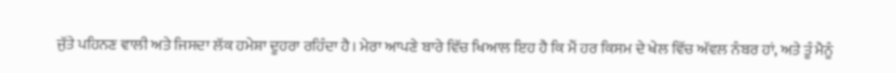ਜੁੱਤੇ ਪਹਿਨਣ ਵਾਲੀ ਅਤੇ ਜਿਸਦਾ ਲੱਕ ਹਮੇਸ਼ਾ ਦੂਹਰਾ ਰਹਿੰਦਾ ਹੈ। ਮੇਰਾ ਆਪਣੇ ਬਾਰੇ ਵਿੱਚ ਖਿਆਲ ਇਹ ਹੈ ਕਿ ਮੈਂ ਹਰ ਕਿਸਮ ਦੇ ਖੇਲ ਵਿੱਚ ਅੱਵਲ ਨੰਬਰ ਹਾਂ, ਅਤੇ ਤੂੰ ਮੈਨੂੰ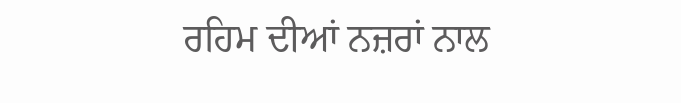ਰਹਿਮ ਦੀਆਂ ਨਜ਼ਰਾਂ ਨਾਲ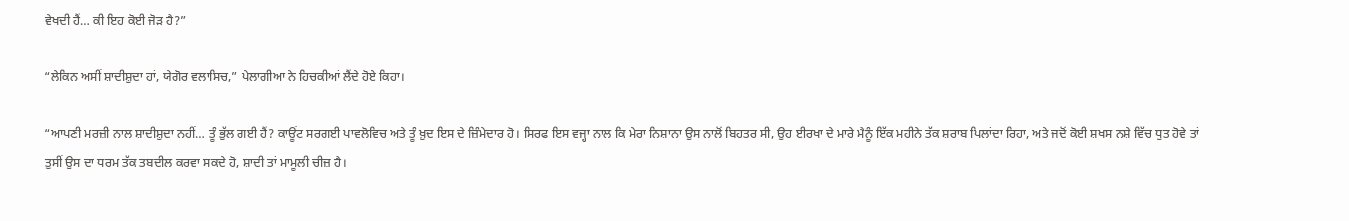ਵੇਖਦੀ ਹੈਂ… ਕੀ ਇਹ ਕੋਈ ਜੋੜ ਹੈ?”

“ਲੇਕਿਨ ਅਸੀਂ ਸ਼ਾਦੀਸ਼ੁਦਾ ਹਾਂ, ਯੇਗੋਰ ਵਲਾਸਿਚ,” ਪੇਲਾਗੀਆ ਨੇ ਹਿਚਕੀਆਂ ਲੈਂਦੇ ਹੋਏ ਕਿਹਾ।

“ਆਪਣੀ ਮਰਜ਼ੀ ਨਾਲ ਸ਼ਾਦੀਸ਼ੁਦਾ ਨਹੀਂ… ਤੂੰ ਭੁੱਲ ਗਈ ਹੈਂ? ਕਾਊਂਟ ਸਰਗਈ ਪਾਵਲੋਵਿਚ ਅਤੇ ਤੂੰ ਖ਼ੁਦ ਇਸ ਦੇ ਜ਼ਿੰਮੇਦਾਰ ਹੋ। ਸਿਰਫ ਇਸ ਵਜ੍ਹਾ ਨਾਲ ਕਿ ਮੇਰਾ ਨਿਸ਼ਾਨਾ ਉਸ ਨਾਲੋਂ ਬਿਹਤਰ ਸੀ, ਉਹ ਈਰਖਾ ਦੇ ਮਾਰੇ ਮੈਨੂੰ ਇੱਕ ਮਹੀਨੇ ਤੱਕ ਸ਼ਰਾਬ ਪਿਲਾਂਦਾ ਰਿਹਾ, ਅਤੇ ਜਦੋਂ ਕੋਈ ਸ਼ਖਸ ਨਸ਼ੇ ਵਿੱਚ ਧੁਤ ਹੋਵੇ ਤਾਂ ਤੁਸੀਂ ਉਸ ਦਾ ਧਰਮ ਤੱਕ ਤਬਦੀਲ ਕਰਵਾ ਸਕਦੇ ਹੋ, ਸ਼ਾਦੀ ਤਾਂ ਮਾਮੂਲੀ ਚੀਜ਼ ਹੈ।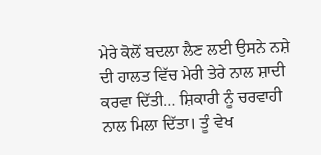ਮੇਰੇ ਕੋਲੋਂ ਬਦਲਾ ਲੈਣ ਲਈ ਉਸਨੇ ਨਸ਼ੇ ਦੀ ਹਾਲਤ ਵਿੱਚ ਮੇਰੀ ਤੇਰੇ ਨਾਲ ਸ਼ਾਦੀ ਕਰਵਾ ਦਿੱਤੀ… ਸ਼ਿਕਾਰੀ ਨੂੰ ਚਰਵਾਹੀ ਨਾਲ ਮਿਲਾ ਦਿੱਤਾ। ਤੂੰ ਵੇਖ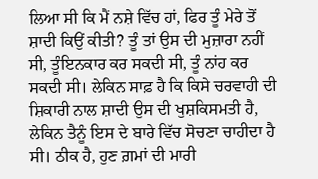ਲਿਆ ਸੀ ਕਿ ਮੈਂ ਨਸ਼ੇ ਵਿੱਚ ਹਾਂ, ਫਿਰ ਤੂੰ ਮੇਰੇ ਤੋਂ ਸ਼ਾਦੀ ਕਿਉਂ ਕੀਤੀ? ਤੂੰ ਤਾਂ ਉਸ ਦੀ ਮੁਜ਼ਾਰਾ ਨਹੀਂ ਸੀ, ਤੂੰਇਨਕਾਰ ਕਰ ਸਕਦੀ ਸੀ, ਤੂੰ ਨਾਂਹ ਕਰ ਸਕਦੀ ਸੀ। ਲੇਕਿਨ ਸਾਫ਼ ਹੈ ਕਿ ਕਿਸੇ ਚਰਵਾਹੀ ਦੀ ਸ਼ਿਕਾਰੀ ਨਾਲ ਸ਼ਾਦੀ ਉਸ ਦੀ ਖੁਸ਼ਕਿਸਮਤੀ ਹੈ, ਲੇਕਿਨ ਤੈਨੂੰ ਇਸ ਦੇ ਬਾਰੇ ਵਿੱਚ ਸੋਚਣਾ ਚਾਹੀਦਾ ਹੈ ਸੀ। ਠੀਕ ਹੈ, ਹੁਣ ਗ਼ਮਾਂ ਦੀ ਮਾਰੀ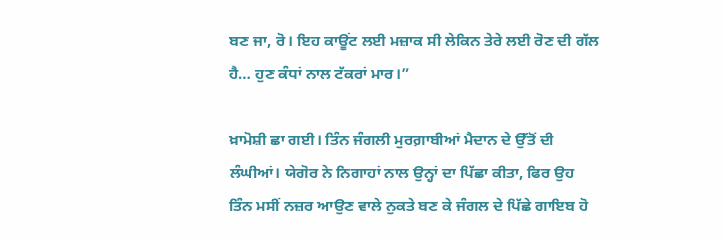ਬਣ ਜਾ, ਰੋ। ਇਹ ਕਾਊਂਟ ਲਈ ਮਜ਼ਾਕ ਸੀ ਲੇਕਿਨ ਤੇਰੇ ਲਈ ਰੋਣ ਦੀ ਗੱਲ ਹੈ… ਹੁਣ ਕੰਧਾਂ ਨਾਲ ਟੱਕਰਾਂ ਮਾਰ।”

ਖ਼ਾਮੋਸ਼ੀ ਛਾ ਗਈ। ਤਿੰਨ ਜੰਗਲੀ ਮੁਰਗ਼ਾਬੀਆਂ ਮੈਦਾਨ ਦੇ ਉੱਤੋਂ ਦੀ ਲੰਘੀਆਂ। ਯੇਗੋਰ ਨੇ ਨਿਗਾਹਾਂ ਨਾਲ ਉਨ੍ਹਾਂ ਦਾ ਪਿੱਛਾ ਕੀਤਾ, ਫਿਰ ਉਹ ਤਿੰਨ ਮਸੀਂ ਨਜ਼ਰ ਆਉਣ ਵਾਲੇ ਨੁਕਤੇ ਬਣ ਕੇ ਜੰਗਲ ਦੇ ਪਿੱਛੇ ਗਾਇਬ ਹੋ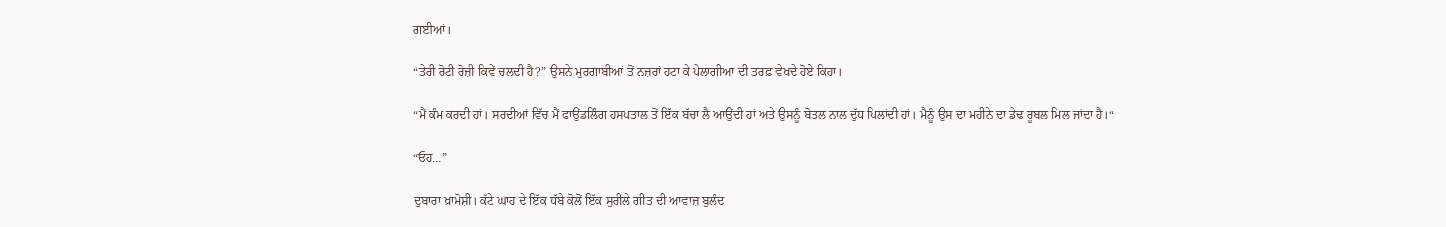ਗਈਆਂ।

“ਤੇਰੀ ਰੋਟੀ ਰੋਜ਼ੀ ਕਿਵੇਂ ਚਲਦੀ ਹੈ?” ਉਸਨੇ ਮੁਰਗਾਬੀਆਂ ਤੋਂ ਨਜ਼ਰਾਂ ਹਟਾ ਕੇ ਪੇਲਾਗੀਆ ਦੀ ਤਰਫ਼ ਵੇਖਦੇ ਹੋਏ ਕਿਹਾ।

“ਮੈਂ ਕੰਮ ਕਰਦੀ ਹਾਂ। ਸਰਦੀਆਂ ਵਿੱਚ ਮੈਂ ਫਾਉਂਡਲਿੰਗ ਹਸਪਤਾਲ ਤੋਂ ਇੱਕ ਬੱਚਾ ਲੈ ਆਉਂਦੀ ਹਾਂ ਅਤੇ ਉਸਨੂੰ ਬੋਤਲ ਨਾਲ ਦੁੱਧ ਪਿਲਾਂਦੀ ਹਾਂ। ਮੈਨੂੰ ਉਸ ਦਾ ਮਹੀਨੇ ਦਾ ਡੇਢ ਰੂਬਲ ਮਿਲ ਜਾਂਦਾ ਹੈ।“

“ਓਹ…”

ਦੁਬਾਰਾ ਖ਼ਾਮੋਸ਼ੀ। ਕੱਟੇ ਘਾਹ ਦੇ ਇੱਕ ਧੱਬੇ ਕੋਲੋਂ ਇੱਕ ਸੁਰੀਲੇ ਗੀਤ ਦੀ ਆਵਾਜ਼ ਬੁਲੰਦ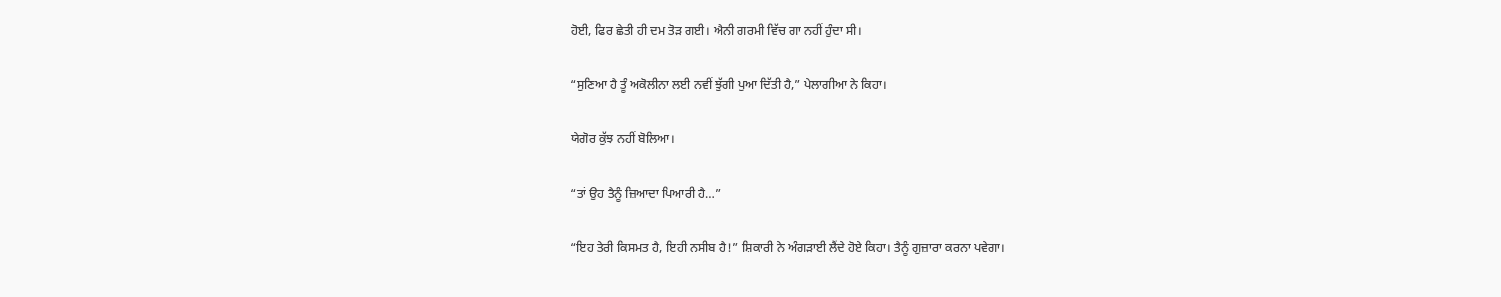ਹੋਈ, ਫਿਰ ਛੇਤੀ ਹੀ ਦਮ ਤੋੜ ਗਈ। ਐਨੀ ਗਰਮੀ ਵਿੱਚ ਗਾ ਨਹੀਂ ਹੁੰਦਾ ਸੀ।

“ਸੁਣਿਆ ਹੈ ਤੂੰ ਅਕੋਲੀਨਾ ਲਈ ਨਵੀਂ ਝੁੱਗੀ ਪੁਆ ਦਿੱਤੀ ਹੈ,” ਪੇਲਾਗੀਆ ਨੇ ਕਿਹਾ।

ਯੇਗੋਰ ਕੁੱਝ ਨਹੀਂ ਬੋਲਿਆ।

“ਤਾਂ ਉਹ ਤੈਨੂੰ ਜ਼ਿਆਦਾ ਪਿਆਰੀ ਹੈ…”

“ਇਹ ਤੇਰੀ ਕਿਸਮਤ ਹੈ, ਇਹੀ ਨਸੀਬ ਹੈ!” ਸ਼ਿਕਾਰੀ ਨੇ ਅੰਗੜਾਈ ਲੈਂਦੇ ਹੋਏ ਕਿਹਾ। ਤੈਨੂੰ ਗੁਜ਼ਾਰਾ ਕਰਨਾ ਪਵੇਗਾ।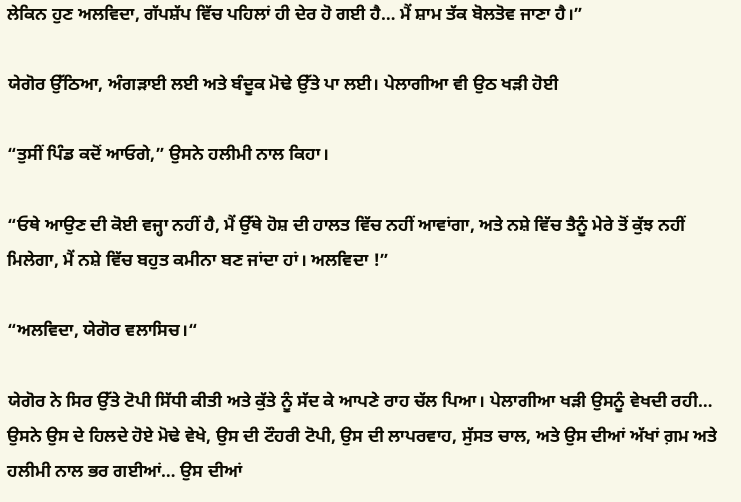ਲੇਕਿਨ ਹੁਣ ਅਲਵਿਦਾ, ਗੱਪਸ਼ੱਪ ਵਿੱਚ ਪਹਿਲਾਂ ਹੀ ਦੇਰ ਹੋ ਗਈ ਹੈ… ਮੈਂ ਸ਼ਾਮ ਤੱਕ ਬੋਲਤੋਵ ਜਾਣਾ ਹੈ।”

ਯੇਗੋਰ ਉੱਠਿਆ, ਅੰਗੜਾਈ ਲਈ ਅਤੇ ਬੰਦੂਕ ਮੋਢੇ ਉੱਤੇ ਪਾ ਲਈ। ਪੇਲਾਗੀਆ ਵੀ ਉਠ ਖੜੀ ਹੋਈ

“ਤੁਸੀਂ ਪਿੰਡ ਕਦੋਂ ਆਓਗੇ,” ਉਸਨੇ ਹਲੀਮੀ ਨਾਲ ਕਿਹਾ।

“ਓਥੇ ਆਉਣ ਦੀ ਕੋਈ ਵਜ੍ਹਾ ਨਹੀਂ ਹੈ, ਮੈਂ ਉੱਥੇ ਹੋਸ਼ ਦੀ ਹਾਲਤ ਵਿੱਚ ਨਹੀਂ ਆਵਾਂਗਾ, ਅਤੇ ਨਸ਼ੇ ਵਿੱਚ ਤੈਨੂੰ ਮੇਰੇ ਤੋਂ ਕੁੱਝ ਨਹੀਂ ਮਿਲੇਗਾ, ਮੈਂ ਨਸ਼ੇ ਵਿੱਚ ਬਹੁਤ ਕਮੀਨਾ ਬਣ ਜਾਂਦਾ ਹਾਂ। ਅਲਵਿਦਾ !”

“ਅਲਵਿਦਾ, ਯੇਗੋਰ ਵਲਾਸਿਚ।“

ਯੇਗੋਰ ਨੇ ਸਿਰ ਉੱਤੇ ਟੋਪੀ ਸਿੱਧੀ ਕੀਤੀ ਅਤੇ ਕੁੱਤੇ ਨੂੰ ਸੱਦ ਕੇ ਆਪਣੇ ਰਾਹ ਚੱਲ ਪਿਆ। ਪੇਲਾਗੀਆ ਖੜੀ ਉਸਨੂੰ ਵੇਖਦੀ ਰਹੀ… ਉਸਨੇ ਉਸ ਦੇ ਹਿਲਦੇ ਹੋਏ ਮੋਢੇ ਵੇਖੇ, ਉਸ ਦੀ ਟੌਹਰੀ ਟੋਪੀ, ਉਸ ਦੀ ਲਾਪਰਵਾਹ, ਸੁੱਸਤ ਚਾਲ, ਅਤੇ ਉਸ ਦੀਆਂ ਅੱਖਾਂ ਗ਼ਮ ਅਤੇ ਹਲੀਮੀ ਨਾਲ ਭਰ ਗਈਆਂ… ਉਸ ਦੀਆਂ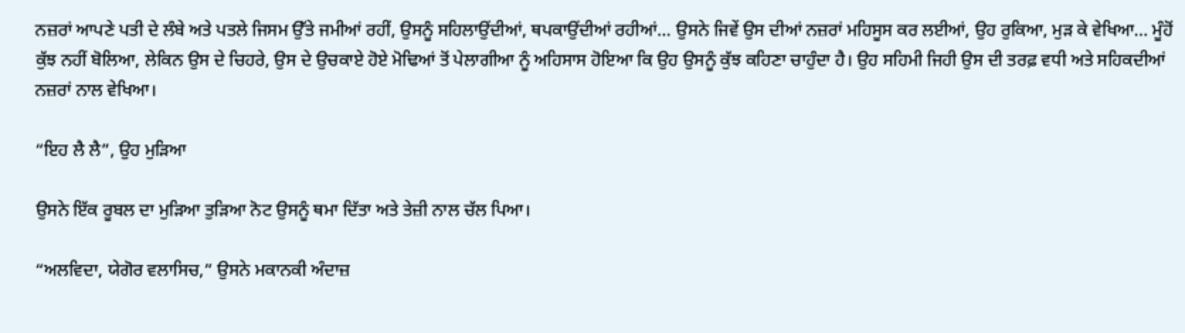ਨਜ਼ਰਾਂ ਆਪਣੇ ਪਤੀ ਦੇ ਲੰਬੇ ਅਤੇ ਪਤਲੇ ਜਿਸਮ ਉੱਤੇ ਜਮੀਆਂ ਰਹੀਂ, ਉਸਨੂੰ ਸਹਿਲਾਉਂਦੀਆਂ, ਥਪਕਾਉਂਦੀਆਂ ਰਹੀਆਂ… ਉਸਨੇ ਜਿਵੇਂ ਉਸ ਦੀਆਂ ਨਜ਼ਰਾਂ ਮਹਿਸੂਸ ਕਰ ਲਈਆਂ, ਉਹ ਰੁਕਿਆ, ਮੁੜ ਕੇ ਵੇਖਿਆ… ਮੂੰਹੋਂ ਕੁੱਝ ਨਹੀਂ ਬੋਲਿਆ, ਲੇਕਿਨ ਉਸ ਦੇ ਚਿਹਰੇ, ਉਸ ਦੇ ਉਚਕਾਏ ਹੋਏ ਮੋਢਿਆਂ ਤੋਂ ਪੇਲਾਗੀਆ ਨੂੰ ਅਹਿਸਾਸ ਹੋਇਆ ਕਿ ਉਹ ਉਸਨੂੰ ਕੁੱਝ ਕਹਿਣਾ ਚਾਹੁੰਦਾ ਹੈ। ਉਹ ਸਹਿਮੀ ਜਿਹੀ ਉਸ ਦੀ ਤਰਫ਼ ਵਧੀ ਅਤੇ ਸਹਿਕਦੀਆਂ ਨਜ਼ਰਾਂ ਨਾਲ ਵੇਖਿਆ।

“ਇਹ ਲੈ ਲੈ”, ਉਹ ਮੁੜਿਆ

ਉਸਨੇ ਇੱਕ ਰੂਬਲ ਦਾ ਮੁੜਿਆ ਤੁੜਿਆ ਨੋਟ ਉਸਨੂੰ ਥਮਾ ਦਿੱਤਾ ਅਤੇ ਤੇਜ਼ੀ ਨਾਲ ਚੱਲ ਪਿਆ।

“ਅਲਵਿਦਾ, ਯੇਗੋਰ ਵਲਾਸਿਚ,” ਉਸਨੇ ਮਕਾਨਕੀ ਅੰਦਾਜ਼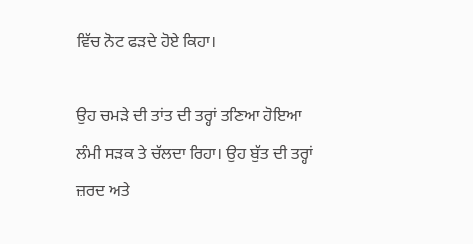ਵਿੱਚ ਨੋਟ ਫੜਦੇ ਹੋਏ ਕਿਹਾ।

ਉਹ ਚਮੜੇ ਦੀ ਤਾਂਤ ਦੀ ਤਰ੍ਹਾਂ ਤਣਿਆ ਹੋਇਆ ਲੰਮੀ ਸੜਕ ਤੇ ਚੱਲਦਾ ਰਿਹਾ। ਉਹ ਬੁੱਤ ਦੀ ਤਰ੍ਹਾਂ ਜ਼ਰਦ ਅਤੇ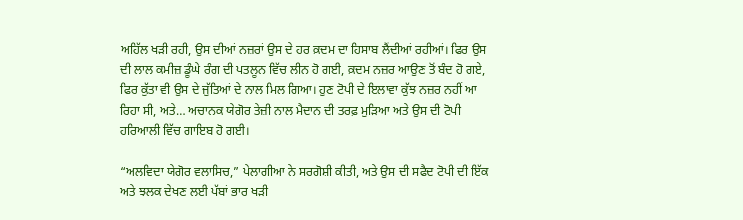ਅਹਿੱਲ ਖੜੀ ਰਹੀ, ਉਸ ਦੀਆਂ ਨਜ਼ਰਾਂ ਉਸ ਦੇ ਹਰ ਕ਼ਦਮ ਦਾ ਹਿਸਾਬ ਲੈਂਦੀਆਂ ਰਹੀਆਂ। ਫਿਰ ਉਸ ਦੀ ਲਾਲ ਕਮੀਜ਼ ਡੂੰਘੇ ਰੰਗ ਦੀ ਪਤਲੂਨ ਵਿੱਚ ਲੀਨ ਹੋ ਗਈ, ਕ਼ਦਮ ਨਜ਼ਰ ਆਉਣ ਤੋਂ ਬੰਦ ਹੋ ਗਏ, ਫਿਰ ਕੁੱਤਾ ਵੀ ਉਸ ਦੇ ਜੁੱਤਿਆਂ ਦੇ ਨਾਲ ਮਿਲ ਗਿਆ। ਹੁਣ ਟੋਪੀ ਦੇ ਇਲਾਵਾ ਕੁੱਝ ਨਜ਼ਰ ਨਹੀਂ ਆ ਰਿਹਾ ਸੀ, ਅਤੇ… ਅਚਾਨਕ ਯੇਗੋਰ ਤੇਜ਼ੀ ਨਾਲ ਮੈਦਾਨ ਦੀ ਤਰਫ਼ ਮੁੜਿਆ ਅਤੇ ਉਸ ਦੀ ਟੋਪੀ ਹਰਿਆਲੀ ਵਿੱਚ ਗਾਇਬ ਹੋ ਗਈ।

“ਅਲਵਿਦਾ ਯੇਗੋਰ ਵਲਾਸਿਚ,” ਪੇਲਾਗੀਆ ਨੇ ਸਰਗੋਸ਼ੀ ਕੀਤੀ, ਅਤੇ ਉਸ ਦੀ ਸਫੈਦ ਟੋਪੀ ਦੀ ਇੱਕ ਅਤੇ ਝਲਕ ਦੇਖਣ ਲਈ ਪੱਬਾਂ ਭਾਰ ਖੜੀ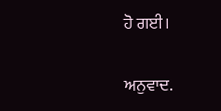ਹੋ ਗਈ।

ਅਨੁਵਾਦ.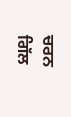ਚਰਨ ਗਿੱਲ